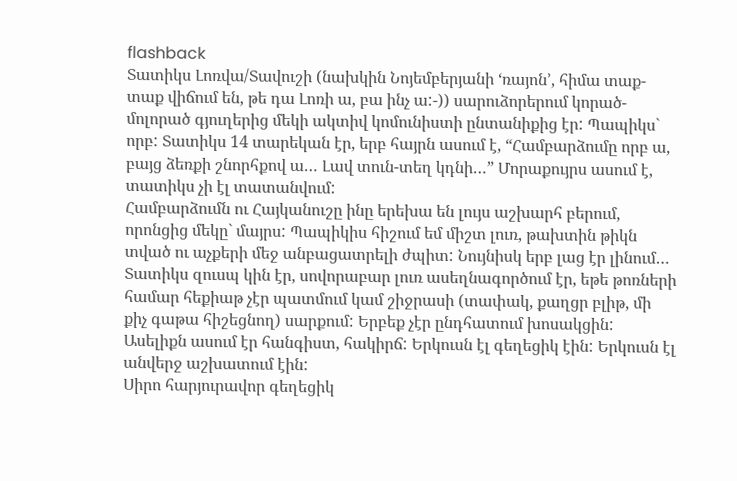flashback
Տատիկս Լոռվա/Տավուշի (նախկին Նոյեմբերյանի ‘ռայոն’, հիմա տաք-տաք վիճում են, թե դա Լոռի ա, բա ինչ ա:-)) սարուձորերում կորած-մոլորած գյուղերից մեկի ակտիվ կոմունիստի ընտանիքից էր: Պապիկս` որբ: Տատիկս 14 տարեկան էր, երբ հայրն ասում է, “Համբարձումը որբ ա, բայց ձեռքի շնորհքով ա… Լավ տուն-տեղ կդնի…” Մորաքույրս ասում է, տատիկս չի էլ տատանվում:
Համբարձումն ու Հայկանուշը ինը երեխա են լույս աշխարհ բերում, որոնցից մեկը` մայրս: Պապիկիս հիշում եմ միշտ լուռ, թախտին թիկն տված ու աչքերի մեջ անբացատրելի ժպիտ: Նույնիսկ երբ լաց էր լինում… Տատիկս զուսպ կին էր, սովորաբար լուռ ասեղնագործում էր, եթե թոռների համար հեքիաթ չէր պատմում կամ շիջրասի (տափակ, քաղցր բլիթ, մի քիչ գաթա հիշեցնող) սարքում: Երբեք չէր ընդհատում խոսակցին: Ասելիքն ասում էր հանգիստ, հակիրճ: Երկուսն էլ գեղեցիկ էին: Երկուսն էլ անվերջ աշխատում էին:
Սիրո հարյուրավոր գեղեցիկ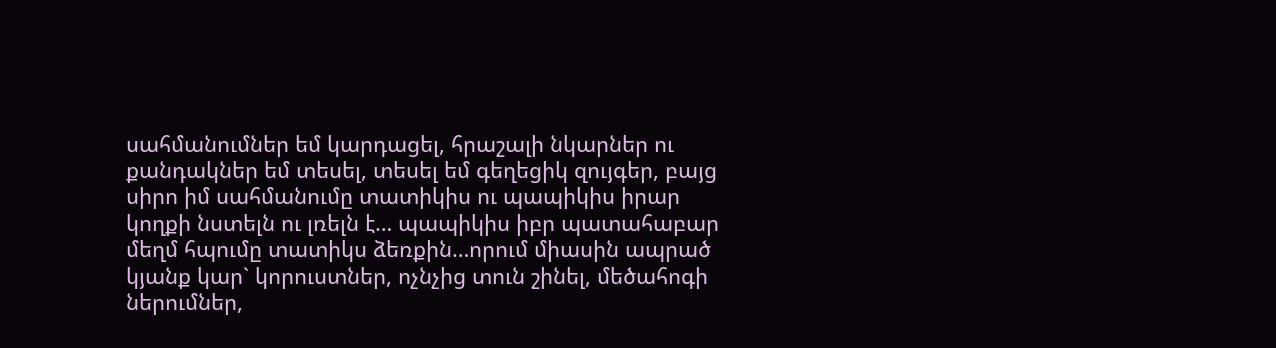սահմանումներ եմ կարդացել, հրաշալի նկարներ ու քանդակներ եմ տեսել, տեսել եմ գեղեցիկ զույգեր, բայց սիրո իմ սահմանումը տատիկիս ու պապիկիս իրար կողքի նստելն ու լռելն է… պապիկիս իբր պատահաբար մեղմ հպումը տատիկս ձեռքին…որում միասին ապրած կյանք կար` կորուստներ, ոչնչից տուն շինել, մեծահոգի ներումներ,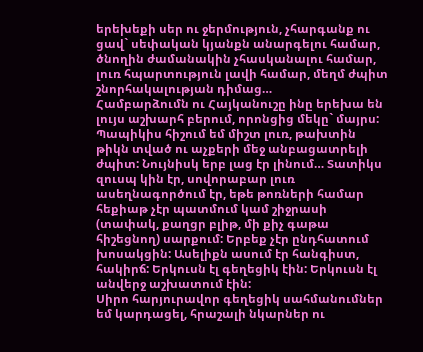երեխեքի սեր ու ջերմություն, չհարգանք ու ցավ` սեփական կյանքն անարգելու համար, ծնողին ժամանակին չհասկանալու համար, լուռ հպարտություն լավի համար, մեղմ ժպիտ շնորհակալության դիմաց…
Համբարձումն ու Հայկանուշը ինը երեխա են լույս աշխարհ բերում, որոնցից մեկը` մայրս: Պապիկիս հիշում եմ միշտ լուռ, թախտին թիկն տված ու աչքերի մեջ անբացատրելի ժպիտ: Նույնիսկ երբ լաց էր լինում… Տատիկս զուսպ կին էր, սովորաբար լուռ ասեղնագործում էր, եթե թոռների համար հեքիաթ չէր պատմում կամ շիջրասի (տափակ, քաղցր բլիթ, մի քիչ գաթա հիշեցնող) սարքում: Երբեք չէր ընդհատում խոսակցին: Ասելիքն ասում էր հանգիստ, հակիրճ: Երկուսն էլ գեղեցիկ էին: Երկուսն էլ անվերջ աշխատում էին:
Սիրո հարյուրավոր գեղեցիկ սահմանումներ եմ կարդացել, հրաշալի նկարներ ու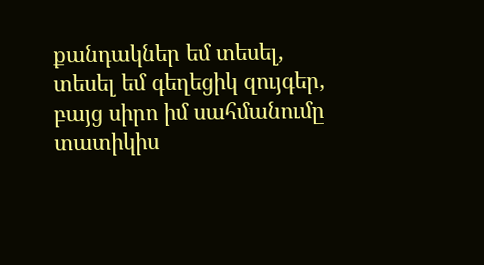քանդակներ եմ տեսել, տեսել եմ գեղեցիկ զույգեր, բայց սիրո իմ սահմանումը տատիկիս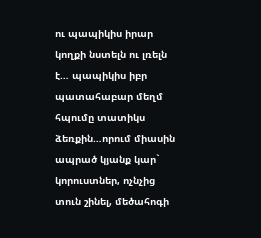ու պապիկիս իրար կողքի նստելն ու լռելն է… պապիկիս իբր պատահաբար մեղմ հպումը տատիկս ձեռքին…որում միասին ապրած կյանք կար` կորուստներ, ոչնչից տուն շինել, մեծահոգի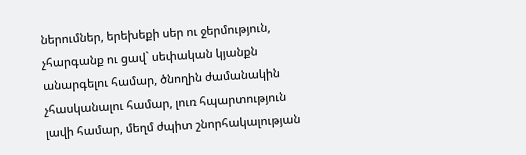ներումներ, երեխեքի սեր ու ջերմություն, չհարգանք ու ցավ` սեփական կյանքն անարգելու համար, ծնողին ժամանակին չհասկանալու համար, լուռ հպարտություն լավի համար, մեղմ ժպիտ շնորհակալության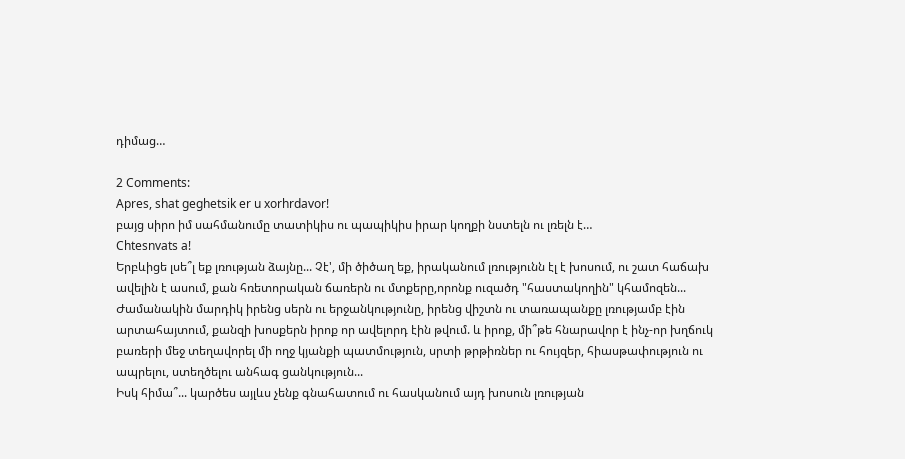դիմաց…

2 Comments:
Apres, shat geghetsik er u xorhrdavor!
բայց սիրո իմ սահմանումը տատիկիս ու պապիկիս իրար կողքի նստելն ու լռելն է…
Chtesnvats a!
Երբևիցե լսե՞լ եք լռության ձայնը... Չէ', մի ծիծաղ եք, իրականում լռությունն էլ է խոսում, ու շատ հաճախ ավելին է ասում, քան հռետորական ճառերն ու մտքերը,որոնք ուզածդ "հաստակողին" կհամոզեն... Ժամանակին մարդիկ իրենց սերն ու երջանկությունը, իրենց վիշտն ու տառապանքը լռությամբ էին արտահայտում, քանզի խոսքերն իրոք որ ավելորդ էին թվում. և իրոք, մի՞թե հնարավոր է ինչ-որ խղճուկ բառերի մեջ տեղավորել մի ողջ կյանքի պատմություն, սրտի թրթիռներ ու հույզեր, հիասթափություն ու ապրելու, ստեղծելու անհագ ցանկություն...
Իսկ հիմա՞... կարծես այլևս չենք գնահատում ու հասկանում այդ խոսուն լռության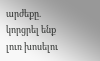արժեքը. կորցրել ենք լուռ խոսելու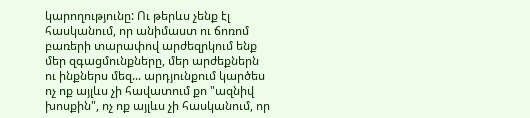կարողությունը: Ու թերևս չենք էլ հասկանում, որ անիմաստ ու ճոռոմ բառերի տարափով արժեզրկում ենք մեր զգացմունքները, մեր արժեքներն ու ինքներս մեզ... արդյունքում կարծես ոչ ոք այլևս չի հավատում քո "ազնիվ խոսքին", ոչ ոք այլևս չի հասկանում, որ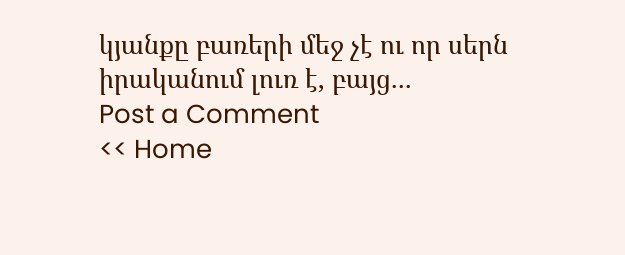կյանքը բառերի մեջ չէ ու որ սերն իրականում լուռ է, բայց...
Post a Comment
<< Home